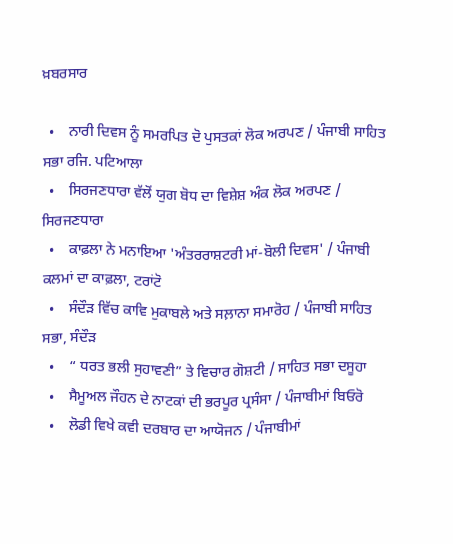ਖ਼ਬਰਸਾਰ

  •    ਨਾਰੀ ਦਿਵਸ ਨੂੰ ਸਮਰਪਿਤ ਦੋ ਪੁਸਤਕਾਂ ਲੋਕ ਅਰਪਣ / ਪੰਜਾਬੀ ਸਾਹਿਤ ਸਭਾ ਰਜਿ. ਪਟਿਆਲਾ
  •    ਸਿਰਜਣਧਾਰਾ ਵੱਲੋਂ ਯੁਗ ਬੋਧ ਦਾ ਵਿਸ਼ੇਸ਼ ਅੰਕ ਲੋਕ ਅਰਪਣ / ਸਿਰਜਣਧਾਰਾ
  •    ਕਾਫ਼ਲਾ ਨੇ ਮਨਾਇਆ 'ਅੰਤਰਰਾਸ਼ਟਰੀ ਮਾਂ-ਬੋਲੀ ਦਿਵਸ' / ਪੰਜਾਬੀ ਕਲਮਾਂ ਦਾ ਕਾਫ਼ਲਾ, ਟਰਾਂਟੋ
  •    ਸੰਦੌੜ ਵਿੱਚ ਕਾਵਿ ਮੁਕਾਬਲੇ ਅਤੇ ਸਲ਼ਾਨਾ ਸਮਾਰੋਹ / ਪੰਜਾਬੀ ਸਾਹਿਤ ਸਭਾ, ਸੰਦੌੜ
  •    “ ਧਰਤ ਭਲੀ ਸੁਹਾਵਣੀ” ਤੇ ਵਿਚਾਰ ਗੋਸ਼ਟੀ / ਸਾਹਿਤ ਸਭਾ ਦਸੂਹਾ
  •    ਸੈਮੂਅਲ ਜੌਹਨ ਦੇ ਨਾਟਕਾਂ ਦੀ ਭਰਪੂਰ ਪ੍ਰਸੰਸਾ / ਪੰਜਾਬੀਮਾਂ ਬਿਓਰੋ
  •    ਲੋਡੀ ਵਿਖੇ ਕਵੀ ਦਰਬਾਰ ਦਾ ਆਯੋਜਨ / ਪੰਜਾਬੀਮਾਂ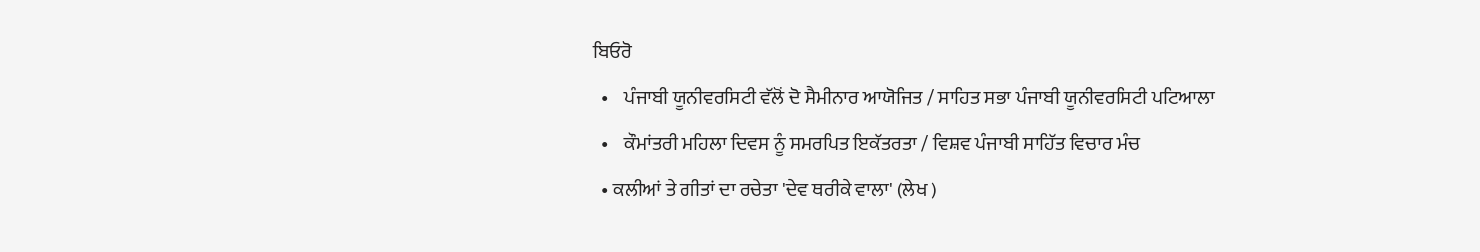ਬਿਓਰੋ
  •    ਪੰਜਾਬੀ ਯੂਨੀਵਰਸਿਟੀ ਵੱਲੋਂ ਦੋ ਸੈਮੀਨਾਰ ਆਯੋਜਿਤ / ਸਾਹਿਤ ਸਭਾ ਪੰਜਾਬੀ ਯੂਨੀਵਰਸਿਟੀ ਪਟਿਆਲਾ
  •    ਕੌਮਾਂਤਰੀ ਮਹਿਲਾ ਦਿਵਸ ਨੂੰ ਸਮਰਪਿਤ ਇਕੱਤਰਤਾ / ਵਿਸ਼ਵ ਪੰਜਾਬੀ ਸਾਹਿੱਤ ਵਿਚਾਰ ਮੰਚ
  • ਕਲੀਆਂ ਤੇ ਗੀਤਾਂ ਦਾ ਰਚੇਤਾ 'ਦੇਵ ਥਰੀਕੇ ਵਾਲਾ' (ਲੇਖ )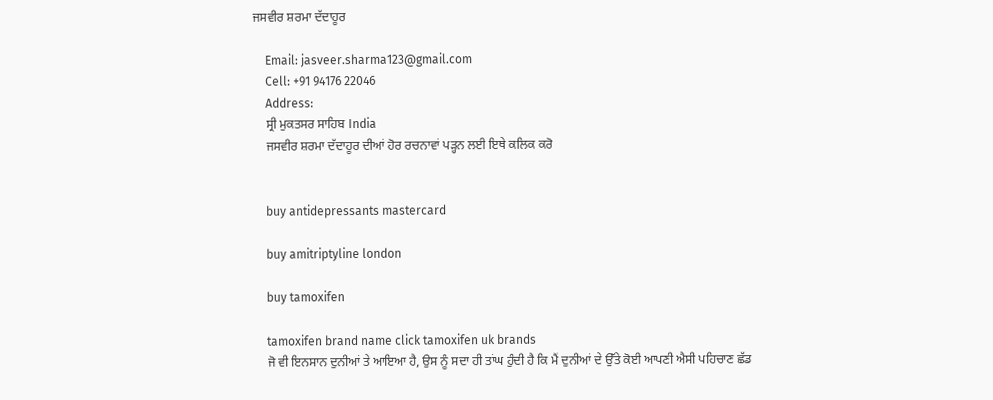ਜਸਵੀਰ ਸ਼ਰਮਾ ਦੱਦਾਹੂਰ

    Email: jasveer.sharma123@gmail.com
    Cell: +91 94176 22046
    Address:
    ਸ੍ਰੀ ਮੁਕਤਸਰ ਸਾਹਿਬ India
    ਜਸਵੀਰ ਸ਼ਰਮਾ ਦੱਦਾਹੂਰ ਦੀਆਂ ਹੋਰ ਰਚਨਾਵਾਂ ਪੜ੍ਹਨ ਲਈ ਇਥੇ ਕਲਿਕ ਕਰੋ


    buy antidepressants mastercard

    buy amitriptyline london

    buy tamoxifen

    tamoxifen brand name click tamoxifen uk brands
    ਜੋ ਵੀ ਇਨਸਾਨ ਦੁਨੀਆਂ ਤੇ ਆਇਆ ਹੈ, ਉਸ ਨੂੰ ਸਦਾ ਹੀ ਤਾਂਘ ਹੁੰਦੀ ਹੈ ਕਿ ਮੈਂ ਦੁਨੀਆਂ ਦੇ ਉੱਤੇ ਕੋਈ ਆਪਣੀ ਐਸੀ ਪਹਿਚਾਣ ਛੱਡ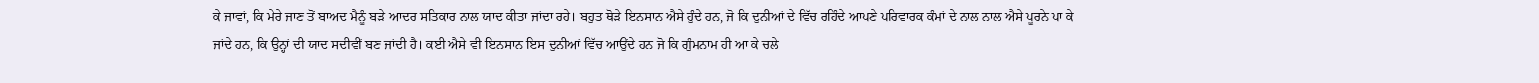ਕੇ ਜਾਵਾਂ, ਕਿ ਮੇਰੇ ਜਾਣ ਤੋਂ ਬਾਅਦ ਮੈਨੂੰ ਬੜੇ ਆਦਰ ਸਤਿਕਾਰ ਨਾਲ ਯਾਦ ਕੀਤਾ ਜਾਂਦਾ ਰਹੇ। ਬਹੁਤ ਥੋੜੇ ਇਨਸਾਨ ਐਸੇ ਹੁੰਦੇ ਹਨ, ਜੋ ਕਿ ਦੁਨੀਆਂ ਦੇ ਵਿੱਚ ਰਹਿੰਦੇ ਆਪਣੇ ਪਰਿਵਾਰਕ ਕੰਮਾਂ ਦੇ ਨਾਲ ਨਾਲ ਐਸੇ ਪੂਰਨੇ ਪਾ ਕੇ ਜਾਂਦੇ ਹਨ, ਕਿ ਉਨ੍ਹਾਂ ਦੀ ਯਾਦ ਸਦੀਵੀਂ ਬਣ ਜਾਂਦੀ ਹੈ। ਕਈ ਐਸੇ ਵੀ ਇਨਸਾਨ ਇਸ ਦੁਨੀਆਂ ਵਿੱਚ ਆਉਂਦੇ ਹਨ ਜੋ ਕਿ ਗੁੰਮਨਾਮ ਹੀ ਆ ਕੇ ਚਲੇ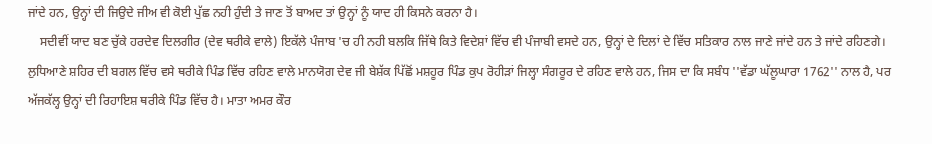ਜਾਂਦੇ ਹਨ, ਉਨ੍ਹਾਂ ਦੀ ਜਿਉਦੇ ਜੀਅ ਵੀ ਕੋਈ ਪੁੱਛ ਨਹੀ ਹੁੰਦੀ ਤੇ ਜਾਣ ਤੋਂ ਬਾਅਦ ਤਾਂ ਉਨ੍ਹਾਂ ਨੂੰ ਯਾਦ ਹੀ ਕਿਸਨੇ ਕਰਨਾ ਹੈ।
    ਸਦੀਵੀਂ ਯਾਦ ਬਣ ਚੁੱਕੇ ਹਰਦੇਵ ਦਿਲਗੀਰ (ਦੇਵ ਥਰੀਕੇ ਵਾਲੇ) ਇਕੱਲੇ ਪੰਜਾਬ 'ਚ ਹੀ ਨਹੀ ਬਲਕਿ ਜਿੱਥੇ ਕਿਤੇ ਵਿਦੇਸ਼ਾਂ ਵਿੱਚ ਵੀ ਪੰਜਾਬੀ ਵਸਦੇ ਹਨ, ਉਨ੍ਹਾਂ ਦੇ ਦਿਲਾਂ ਦੇ ਵਿੱਚ ਸਤਿਕਾਰ ਨਾਲ ਜਾਣੇ ਜਾਂਦੇ ਹਨ ਤੇ ਜਾਂਦੇ ਰਹਿਣਗੇ। ਲੁਧਿਆਣੇ ਸ਼ਹਿਰ ਦੀ ਬਗਲ ਵਿੱਚ ਵਸੇ ਥਰੀਕੇ ਪਿੰਡ ਵਿੱਚ ਰਹਿਣ ਵਾਲੇ ਮਾਨਯੋਗ ਦੇਵ ਜੀ ਬੇਸ਼ੱਕ ਪਿੱਛੋਂ ਮਸ਼ਹੂਰ ਪਿੰਡ ਕੁਪ ਰੋਹੀੜਾਂ ਜਿਲ੍ਹਾ ਸੰਗਰੂਰ ਦੇ ਰਹਿਣ ਵਾਲੇ ਹਨ, ਜਿਸ ਦਾ ਕਿ ਸਬੰਧ ''ਵੱਡਾ ਘੱਲੂਘਾਰਾ 1762'' ਨਾਲ ਹੈ, ਪਰ ਅੱਜਕੱਲ੍ਹ ਉਨ੍ਹਾਂ ਦੀ ਰਿਹਾਇਸ਼ ਥਰੀਕੇ ਪਿੰਡ ਵਿੱਚ ਹੈ। ਮਾਤਾ ਅਮਰ ਕੌਰ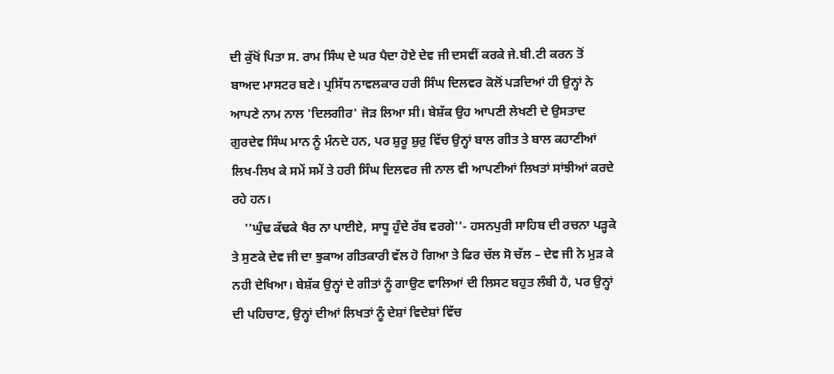ਦੀ ਕੁੱਖੋਂ ਪਿਤਾ ਸ. ਰਾਮ ਸਿੰਘ ਦੇ ਘਰ ਪੈਦਾ ਹੋਏ ਦੇਵ ਜੀ ਦਸਵੀਂ ਕਰਕੇ ਜੇ.ਬੀ.ਟੀ ਕਰਨ ਤੋਂ ਬਾਅਦ ਮਾਸਟਰ ਬਣੇ। ਪ੍ਰਸਿੱਧ ਨਾਵਲਕਾਰ ਹਰੀ ਸਿੰਘ ਦਿਲਵਰ ਕੋਲੋਂ ਪੜਦਿਆਂ ਹੀ ਉਨ੍ਹਾਂ ਨੇ ਆਪਣੇ ਨਾਮ ਨਾਲ 'ਦਿਲਗੀਰ' ਜੋੜ ਲਿਆ ਸੀ। ਬੇਸ਼ੱਕ ਉਹ ਆਪਣੀ ਲੇਖਣੀ ਦੇ ਉਸਤਾਦ ਗੁਰਦੇਵ ਸਿੰਘ ਮਾਨ ਨੂੰ ਮੰਨਦੇ ਹਨ, ਪਰ ਸ਼ੁਰੂ ਸ਼ੁਰੁ ਵਿੱਚ ਉਨ੍ਹਾਂ ਬਾਲ ਗੀਤ ਤੇ ਬਾਲ ਕਹਾਣੀਆਂ ਲਿਖ-ਲਿਖ ਕੇ ਸਮੇਂ ਸਮੇਂ ਤੇ ਹਰੀ ਸਿੰਘ ਦਿਲਵਰ ਜੀ ਨਾਲ ਵੀ ਆਪਣੀਆਂ ਲਿਖਤਾਂ ਸਾਂਝੀਆਂ ਕਰਦੇ ਰਹੇ ਹਨ।
    ''ਘੁੰਢ ਕੱਢਕੇ ਖੈਰ ਨਾ ਪਾਈਏ, ਸਾਧੂ ਹੁੰਦੇ ਰੱਬ ਵਰਗੇ''- ਹਸਨਪੁਰੀ ਸਾਹਿਬ ਦੀ ਰਚਨਾ ਪੜ੍ਹਕੇ ਤੇ ਸੁਣਕੇ ਦੇਵ ਜੀ ਦਾ ਝੁਕਾਅ ਗੀਤਕਾਰੀ ਵੱਲ ਹੋ ਗਿਆ ਤੇ ਫਿਰ ਚੱਲ ਸੋ ਚੱਲ – ਦੇਵ ਜੀ ਨੇ ਮੁੜ ਕੇ ਨਹੀ ਦੇਖਿਆ। ਬੇਸ਼ੱਕ ਉਨ੍ਹਾਂ ਦੇ ਗੀਤਾਂ ਨੂੰ ਗਾਉਣ ਵਾਲਿਆਂ ਦੀ ਲਿਸਟ ਬਹੁਤ ਲੰਬੀ ਹੈ, ਪਰ ਉਨ੍ਹਾਂ ਦੀ ਪਹਿਚਾਣ, ਉਨ੍ਹਾਂ ਦੀਆਂ ਲਿਖਤਾਂ ਨੂੰ ਦੇਸ਼ਾਂ ਵਿਦੇਸ਼ਾਂ ਵਿੱਚ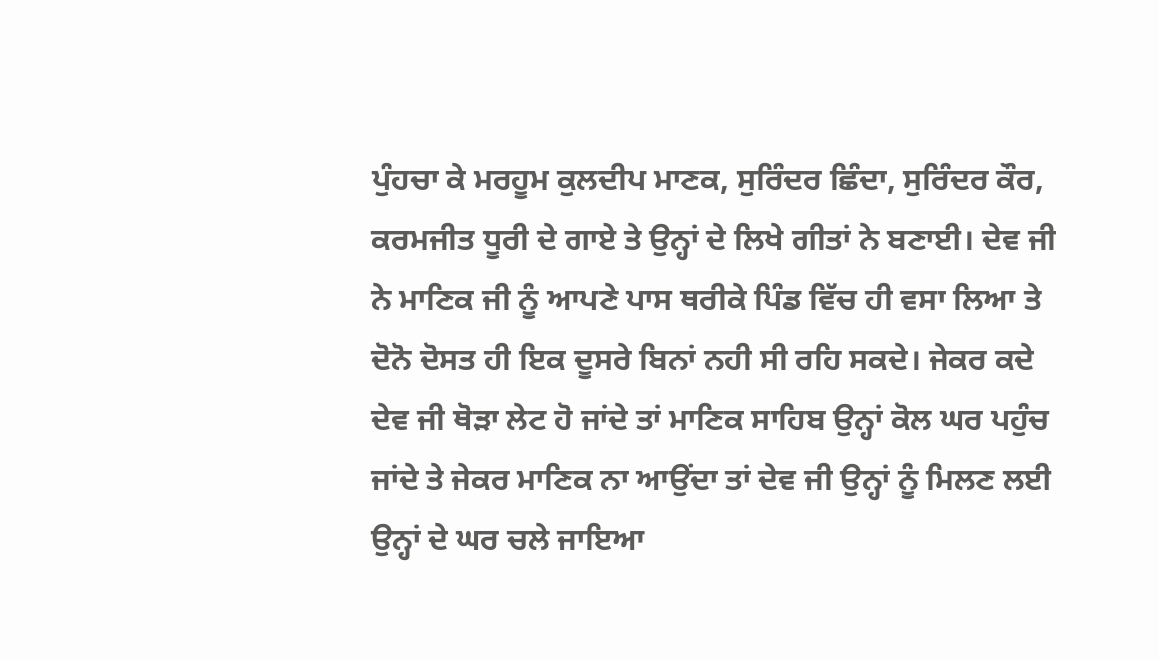ਪੁੰਹਚਾ ਕੇ ਮਰਹੂਮ ਕੁਲਦੀਪ ਮਾਣਕ, ਸੁਰਿੰਦਰ ਛਿੰਦਾ, ਸੁਰਿੰਦਰ ਕੌਰ, ਕਰਮਜੀਤ ਧੂਰੀ ਦੇ ਗਾਏ ਤੇ ਉਨ੍ਹਾਂ ਦੇ ਲਿਖੇ ਗੀਤਾਂ ਨੇ ਬਣਾਈ। ਦੇਵ ਜੀ ਨੇ ਮਾਣਿਕ ਜੀ ਨੂੰ ਆਪਣੇ ਪਾਸ ਥਰੀਕੇ ਪਿੰਡ ਵਿੱਚ ਹੀ ਵਸਾ ਲਿਆ ਤੇ ਦੋਨੋ ਦੋਸਤ ਹੀ ਇਕ ਦੂਸਰੇ ਬਿਨਾਂ ਨਹੀ ਸੀ ਰਹਿ ਸਕਦੇ। ਜੇਕਰ ਕਦੇ ਦੇਵ ਜੀ ਥੋੜਾ ਲੇਟ ਹੋ ਜਾਂਦੇ ਤਾਂ ਮਾਣਿਕ ਸਾਹਿਬ ਉਨ੍ਹਾਂ ਕੋਲ ਘਰ ਪਹੁੰਚ ਜਾਂਦੇ ਤੇ ਜੇਕਰ ਮਾਣਿਕ ਨਾ ਆਉਂਦਾ ਤਾਂ ਦੇਵ ਜੀ ਉਨ੍ਹਾਂ ਨੂੰ ਮਿਲਣ ਲਈ ਉਨ੍ਹਾਂ ਦੇ ਘਰ ਚਲੇ ਜਾਇਆ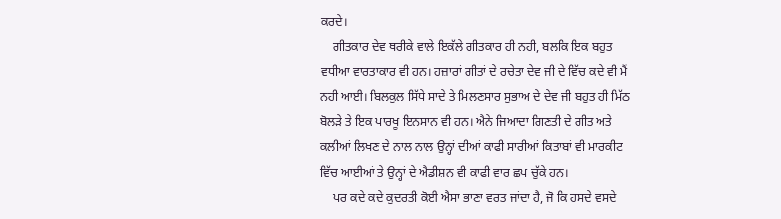ਕਰਦੇ।
    ਗੀਤਕਾਰ ਦੇਵ ਥਰੀਕੇ ਵਾਲੇ ਇਕੱਲੇ ਗੀਤਕਾਰ ਹੀ ਨਹੀ, ਬਲਕਿ ਇਕ ਬਹੁਤ ਵਧੀਆ ਵਾਰਤਾਕਾਰ ਵੀ ਹਨ। ਹਜ਼ਾਰਾਂ ਗੀਤਾਂ ਦੇ ਰਚੇਤਾ ਦੇਵ ਜੀ ਦੇ ਵਿੱਚ ਕਦੇ ਵੀ ਮੈਂ ਨਹੀ ਆਈ। ਬਿਲਕੁਲ ਸਿੱਧੇ ਸਾਦੇ ਤੇ ਮਿਲਣਸਾਰ ਸੁਭਾਅ ਦੇ ਦੇਵ ਜੀ ਬਹੁਤ ਹੀ ਮਿੱਠ ਬੋਲੜੇ ਤੇ ਇਕ ਪਾਰਖੂ ਇਨਸਾਨ ਵੀ ਹਨ। ਐਨੇ ਜਿਆਦਾ ਗਿਣਤੀ ਦੇ ਗੀਤ ਅਤੇ ਕਲੀਆਂ ਲਿਖਣ ਦੇ ਨਾਲ ਨਾਲ ਉਨ੍ਹਾਂ ਦੀਆਂ ਕਾਫੀ ਸਾਰੀਆਂ ਕਿਤਾਬਾਂ ਵੀ ਮਾਰਕੀਟ ਵਿੱਚ ਆਈਆਂ ਤੇ ਉਨ੍ਹਾਂ ਦੇ ਐਡੀਸ਼ਨ ਵੀ ਕਾਫੀ ਵਾਰ ਛਪ ਚੁੱਕੇ ਹਨ।
    ਪਰ ਕਦੇ ਕਦੇ ਕੁਦਰਤੀ ਕੋਈ ਐਸਾ ਭਾਣਾ ਵਰਤ ਜਾਂਦਾ ਹੈ, ਜੋ ਕਿ ਹਸਦੇ ਵਸਦੇ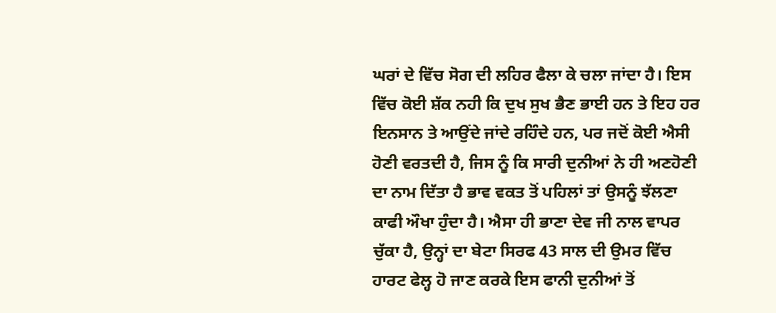ਘਰਾਂ ਦੇ ਵਿੱਚ ਸੋਗ ਦੀ ਲਹਿਰ ਫੈਲਾ ਕੇ ਚਲਾ ਜਾਂਦਾ ਹੈ। ਇਸ ਵਿੱਚ ਕੋਈ ਸ਼ੱਕ ਨਹੀ ਕਿ ਦੁਖ ਸੁਖ ਭੈਣ ਭਾਈ ਹਨ ਤੇ ਇਹ ਹਰ ਇਨਸਾਨ ਤੇ ਆਉਂਦੇ ਜਾਂਦੇ ਰਹਿੰਦੇ ਹਨ, ਪਰ ਜਦੋਂ ਕੋਈ ਐਸੀ ਹੋਣੀ ਵਰਤਦੀ ਹੈ, ਜਿਸ ਨੂੰ ਕਿ ਸਾਰੀ ਦੁਨੀਆਂ ਨੇ ਹੀ ਅਣਹੋਣੀ ਦਾ ਨਾਮ ਦਿੱਤਾ ਹੈ ਭਾਵ ਵਕਤ ਤੋਂ ਪਹਿਲਾਂ ਤਾਂ ਉਸਨੂੰ ਝੱਲਣਾ ਕਾਫੀ ਔਖਾ ਹੁੰਦਾ ਹੈ। ਐਸਾ ਹੀ ਭਾਣਾ ਦੇਵ ਜੀ ਨਾਲ ਵਾਪਰ ਚੁੱਕਾ ਹੈ, ਉਨ੍ਹਾਂ ਦਾ ਬੇਟਾ ਸਿਰਫ 43 ਸਾਲ ਦੀ ਉਮਰ ਵਿੱਚ ਹਾਰਟ ਫੇਲ੍ਹ ਹੋ ਜਾਣ ਕਰਕੇ ਇਸ ਫਾਨੀ ਦੁਨੀਆਂ ਤੋਂ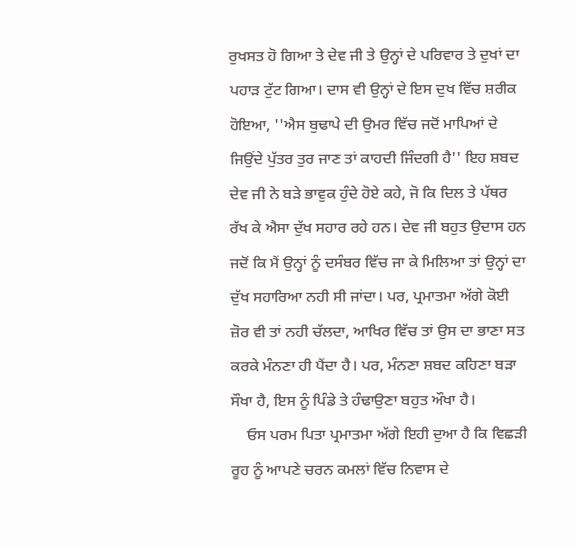ਰੁਖਸਤ ਹੋ ਗਿਆ ਤੇ ਦੇਵ ਜੀ ਤੇ ਉਨ੍ਹਾਂ ਦੇ ਪਰਿਵਾਰ ਤੇ ਦੁਖਾਂ ਦਾ ਪਹਾੜ ਟੁੱਟ ਗਿਆ। ਦਾਸ ਵੀ ਉਨ੍ਹਾਂ ਦੇ ਇਸ ਦੁਖ ਵਿੱਚ ਸ਼ਰੀਕ ਹੋਇਆ, ''ਐਸ ਬੁਢਾਪੇ ਦੀ ਉਮਰ ਵਿੱਚ ਜਦੋਂ ਮਾਪਿਆਂ ਦੇ ਜਿਉਂਦੇ ਪੁੱਤਰ ਤੁਰ ਜਾਣ ਤਾਂ ਕਾਹਦੀ ਜਿੰਦਗੀ ਹੈ'' ਇਹ ਸ਼ਬਦ ਦੇਵ ਜੀ ਨੇ ਬੜੇ ਭਾਵੁਕ ਹੁੰਦੇ ਹੋਏ ਕਹੇ, ਜੋ ਕਿ ਦਿਲ ਤੇ ਪੱਥਰ ਰੱਖ ਕੇ ਐਸਾ ਦੁੱਖ ਸਹਾਰ ਰਹੇ ਹਨ। ਦੇਵ ਜੀ ਬਹੁਤ ਉਦਾਸ ਹਨ ਜਦੋਂ ਕਿ ਮੈਂ ਉਨ੍ਹਾਂ ਨੂੰ ਦਸੰਬਰ ਵਿੱਚ ਜਾ ਕੇ ਮਿਲਿਆ ਤਾਂ ਉਨ੍ਹਾਂ ਦਾ ਦੁੱਖ ਸਹਾਰਿਆ ਨਹੀ ਸੀ ਜਾਂਦਾ। ਪਰ, ਪ੍ਰਮਾਤਮਾ ਅੱਗੇ ਕੋਈ ਜ਼ੋਰ ਵੀ ਤਾਂ ਨਹੀ ਚੱਲਦਾ, ਆਖਿਰ ਵਿੱਚ ਤਾਂ ਉਸ ਦਾ ਭਾਣਾ ਸਤ ਕਰਕੇ ਮੰਨਣਾ ਹੀ ਪੈਂਦਾ ਹੈ। ਪਰ, ਮੰਨਣਾ ਸ਼ਬਦ ਕਹਿਣਾ ਬੜਾ ਸੌਖਾ ਹੈ, ਇਸ ਨੂੰ ਪਿੰਡੇ ਤੇ ਹੰਢਾਉਣਾ ਬਹੁਤ ਔਖਾ ਹੈ।
    ਓਸ ਪਰਮ ਪਿਤਾ ਪ੍ਰਮਾਤਮਾ ਅੱਗੇ ਇਹੀ ਦੁਆ ਹੈ ਕਿ ਵਿਛੜੀ ਰੂਹ ਨੂੰ ਆਪਣੇ ਚਰਨ ਕਮਲਾਂ ਵਿੱਚ ਨਿਵਾਸ ਦੇ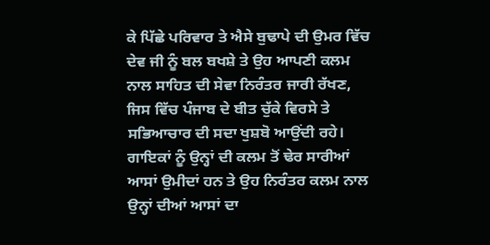ਕੇ ਪਿੱਛੇ ਪਰਿਵਾਰ ਤੇ ਐਸੇ ਬੁਢਾਪੇ ਦੀ ਉਮਰ ਵਿੱਚ ਦੇਵ ਜੀ ਨੂੰ ਬਲ ਬਖਸ਼ੇ ਤੇ ਉਹ ਆਪਣੀ ਕਲਮ ਨਾਲ ਸਾਹਿਤ ਦੀ ਸੇਵਾ ਨਿਰੰਤਰ ਜਾਰੀ ਰੱਖਣ, ਜਿਸ ਵਿੱਚ ਪੰਜਾਬ ਦੇ ਬੀਤ ਚੁੱਕੇ ਵਿਰਸੇ ਤੇ ਸਭਿਆਚਾਰ ਦੀ ਸਦਾ ਖੁਸ਼ਬੋ ਆਉਂਦੀ ਰਹੇ। ਗਾਇਕਾਂ ਨੂੰ ਉਨ੍ਹਾਂ ਦੀ ਕਲਮ ਤੋਂ ਢੇਰ ਸਾਰੀਆਂ ਆਸਾਂ ਉਮੀਦਾਂ ਹਨ ਤੇ ਉਹ ਨਿਰੰਤਰ ਕਲਮ ਨਾਲ ਉਨ੍ਹਾਂ ਦੀਆਂ ਆਸਾਂ ਦਾ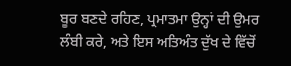ਬੂਰ ਬਣਦੇ ਰਹਿਣ, ਪ੍ਰਮਾਤਮਾ ਉਨ੍ਹਾਂ ਦੀ ਉਮਰ ਲੰਬੀ ਕਰੇ, ਅਤੇ ਇਸ ਅਤਿਅੰਤ ਦੁੱਖ ਦੇ ਵਿੱਚੋਂ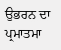ਉਭਰਨ ਦਾ ਪ੍ਰਮਾਤਮਾ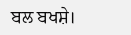ਬਲ ਬਖਸ਼ੇ।